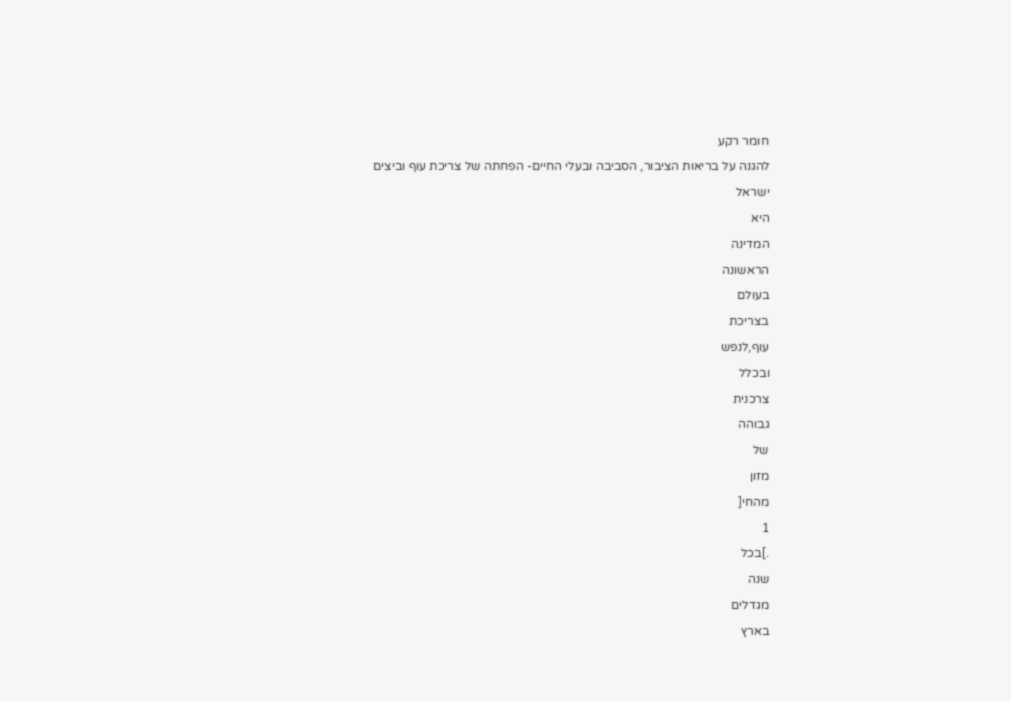חומר רקע
להגנה על בריאות הציבור, הסביבה ובעלי החיים- הפחתה של צריכת עוף וביצים
ישראל
היא
המדינה
הראשונה
בעולם
בצריכת
עוף,לנפש
ובכלל
צרכנית
גבוהה
של
מזון
מהחי[
1
.]בכל
שנה
מגדלים
בארץ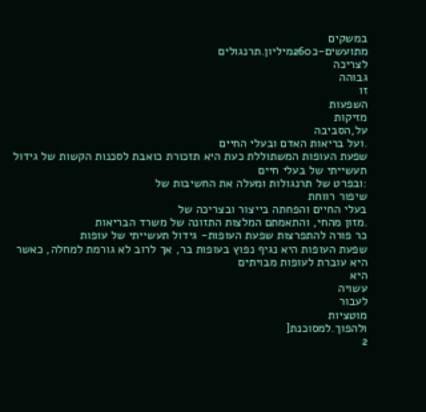במשקים
מתועשים-כ260מיליון.תרנגולים
לצריכה
גבוהה
זו
השפעות
מזיקות
על,הסביבה
.ועל בריאות האדם ובעלי החיים
שפעת העופות המשתוללת כעת היא תזכורת כואבת לסכנות הקשות של גידול תעשייתי של בעלי חיים
:ובפרט של תרנגולות ומעלה את החשיבות של
שיפור רווחת
בעלי החיים והפחתה בייצור ובצריכה של
.מזון מהחי, והתאמתם המלצות התזונה של משרד הבריאות
כר פורה להתפרצות שפעת העופות- גידול תעשייתי של עופות
שפעת העופות היא נגיף נפוץ בעופות בר, אך לרוב לא גורמת למחלה, כאשר היא עוברת לעופות מבויתים
היא
עשויה
לעבור
מוטציות
ולהפוך.למסוכנת[
2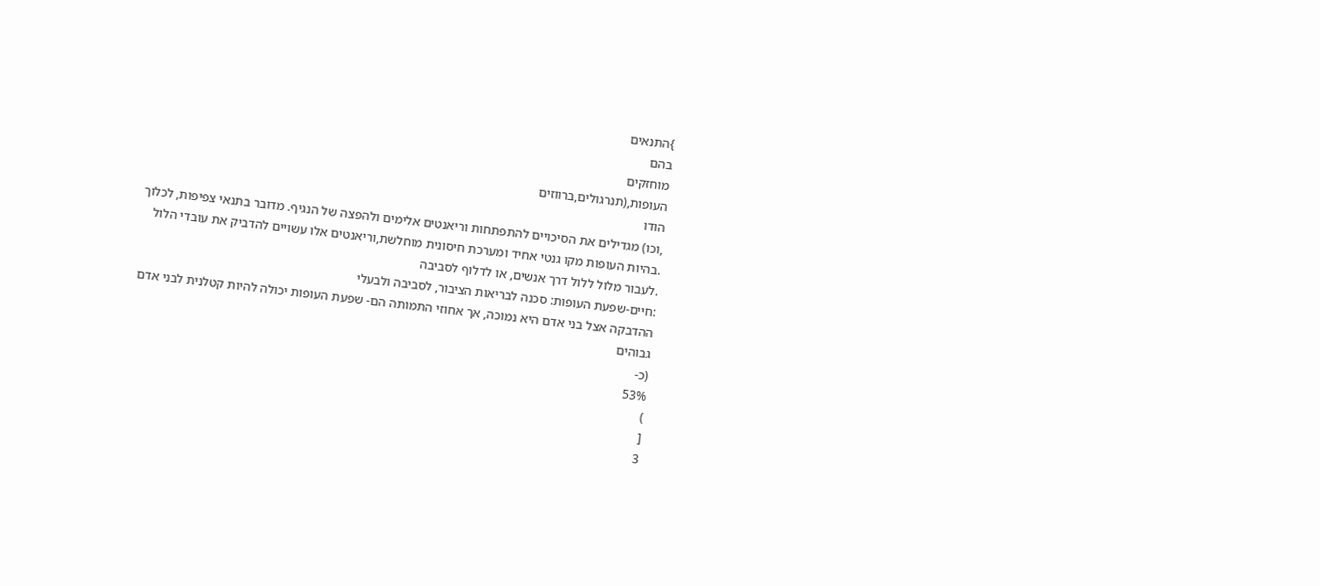}התנאים
בהם
מוחזקים
העופות,(תנרגולים,ברווזים
הודו
,וכו) מגדילים את הסיכויים להתפתחות וריאנטים אלימים ולהפצה של הנגיף. מדובר בתנאי צפיפות, לכלוך
.בהיות העופות מקו גנטי אחיד ומערכת חיסונית מוחלשת,וריאנטים אלו עשויים להדביק את עובדי הלול
.לעבור מלול ללול דרך אנשים, או לדלוף לסביבה
:חיים-שפעת העופות: סכנה לבריאות הציבור, לסביבה ולבעלי
ההדבקה אצל בני אדם היא נמוכה, אך אחוזי התמותה הם- שפעת העופות יכולה להיות קטלנית לבני אדם
גבוהים
(כ-
53%
)
[
3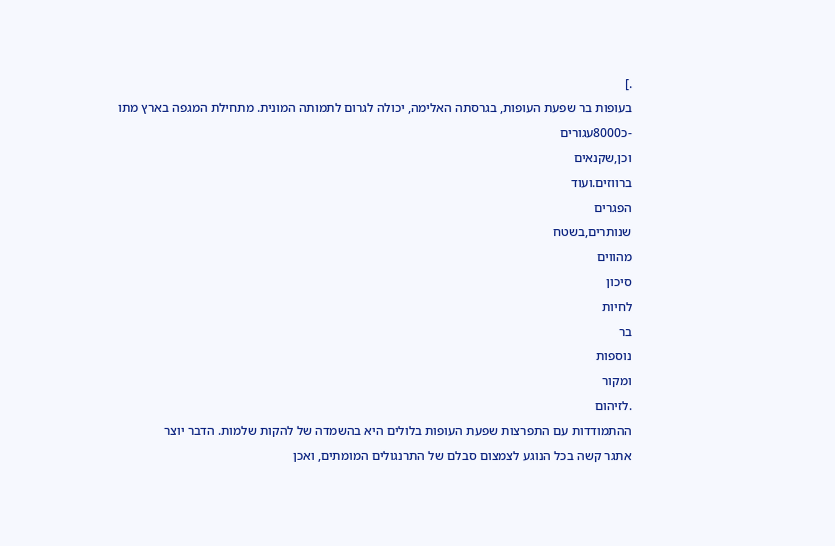.]
בעופות בר שפעת העופות, בגרסתה האלימה, יכולה לגרום לתמותה המונית. מתחילת המגפה בארץ מתו
-כ8000עגורים
וכן,שקנאים
ברווזים.ועוד
הפגרים
שנותרים,בשטח
מהווים
סיכון
לחיות
בר
נוספות
ומקור
.לזיהום
ההתמודדות עם התפרצות שפעת העופות בלולים היא בהשמדה של להקות שלמות. הדבר יוצר
אתגר קשה בכל הנוגע לצמצום סבלם של התרנגולים המומתים, ואכן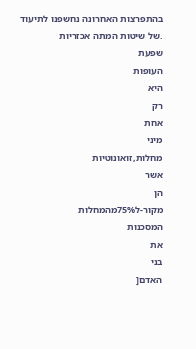בהתפרצות האחרונה נחשפנו לתיעוד
.של שיטות המתה אכזריות
שפעת
העופות
היא
רק
אחת
מיני
מחלות,זואונוטיות
אשר
הן
מקור-ל75%מהמחלות
המסכנות
את
בני
האדם[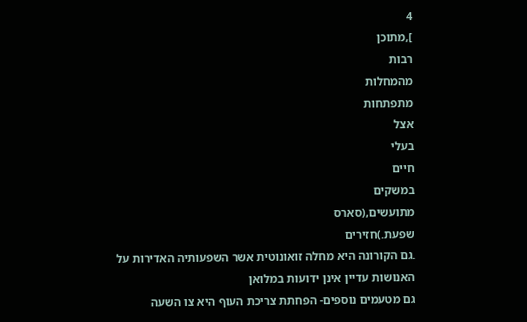4
],מתוכן
רבות
מהמחלות
מתפתחות
אצל
בעלי
חיים
במשקים
מתועשים,(סארס
שפעת.)חזירים
.גם הקורונה היא מחלה זואונוטית אשר השפעותיה האדירות על האנושות עדיין אינן ידועות במלואן
גם מטעמים נוספים- הפחתת צריכת העוף היא צו השעה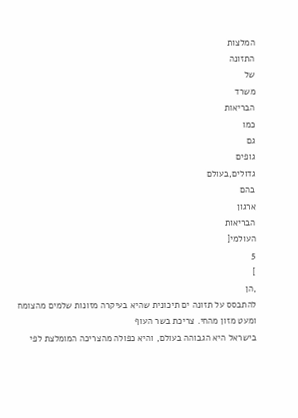המלצות
התזונה
של
משרד
הבריאות
כמו
גם
גופים
גדולים,בעולם
בהם
ארגון
הבריאות
העולמי[
5
]
,הן
להתבסס על תזונה ים תיכונית שהיא בעיקרה מזונות שלמים מהצומח ומעט מזון מהחי. צריכת בשר העוף
בישראל היא הגבוהה בעולם, והיא כפולה מהצריכה המומלצת לפי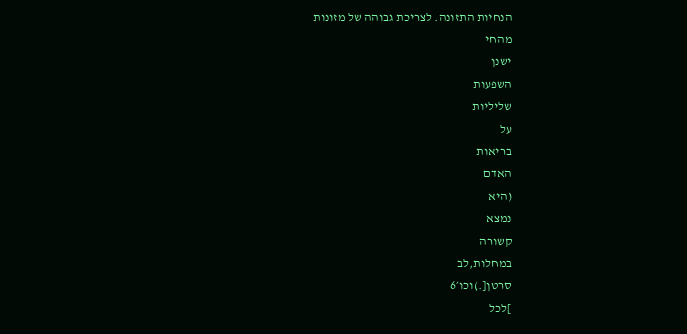הנחיות התזונה. לצריכת גבוהה של מזונות
מהחי
ישנן
השפעות
שליליות
על
בריאות
האדם
(היא
נמצא
קשורה
במחלות,לב
סרטן[.)וכו׳6
]לכל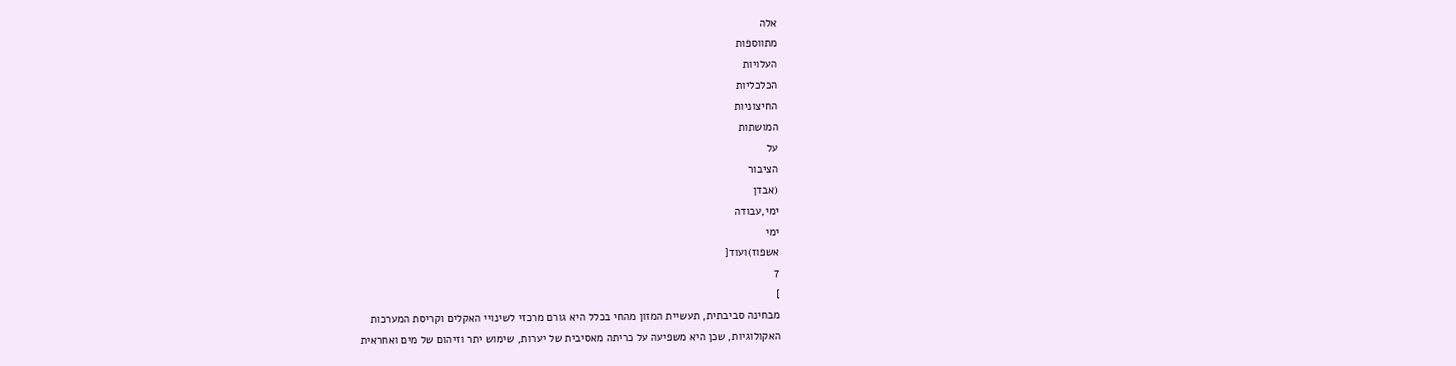אלה
מתווספות
העלויות
הכלכליות
החיצוניות
המושתות
על
הציבור
(אבדן
ימי,עבודה
ימי
אשפוז)ועוד[
7
]
מבחינה סביבתית, תעשיית המזון מהחי בכלל היא גורם מרכזי לשינויי האקלים וקריסת המערכות
האקולוגיות, שכן היא משפיעה על כריתה מאסיבית של יערות, שימוש יתר וזיהום של מים ואחראית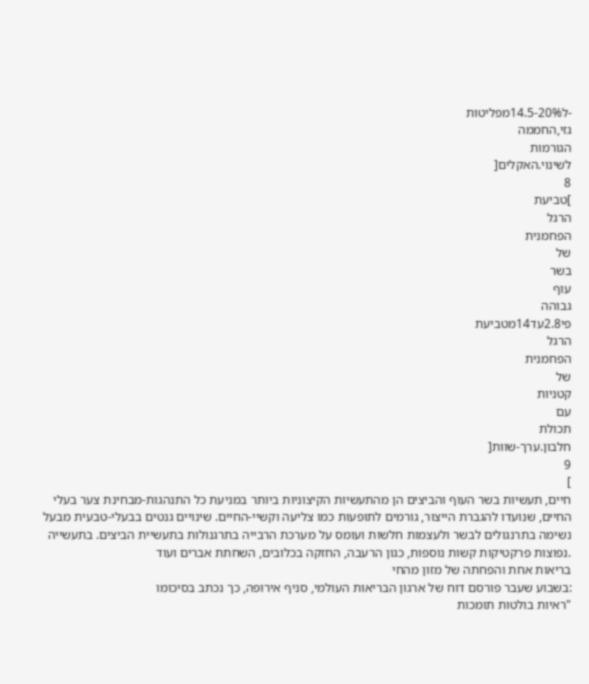-ל14.5-20%מפליטות
גזי,החממה
הגורמות
לשינוי.האקלים[
8
]טביעת
הרגל
הפחמנית
של
בשר
עוף
גבוהה
פי2.8עד14מטביעת
הרגל
הפחמנית
של
קטניות
עם
תכולת
חלבון.ערך-שוות[
9
]
חיים, תעשיות בשר העוף והביצים הן מהתעשיות הקיצוניות ביותר במניעת כל התנהגות-מבחינת צער בעלי
החיים, שנועדו להגברת הייצור, גורמים לתופעות כמו צליעה וקשיי-החיים. שינויים גנטים בבעלי-טבעית מבעל
נשימה בתרנגולים לבשר ולעצמות חלשות ועומס על מערכת הרבייה בתרגנולות בתעשיית הביצים. בתעשייה
.נפוצות פרקטיקות קשות נוספות, כגון הרעבה, החזקה בכלובים, השחתת אברים ועוד
בריאות אחת והפחתה של מזון מהחי
:בשבוע שעבר פורסם דוח של ארגון הבריאות העולמי, סניף אירופה, כך נכתב בסיכומו
"ראיות בולטות תומכות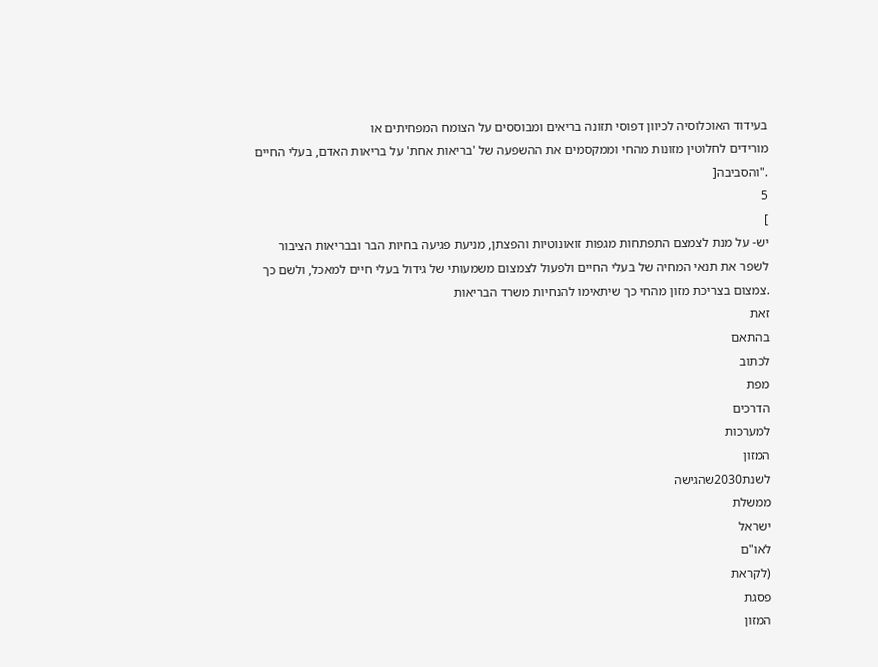בעידוד האוכלוסיה לכיוון דפוסי תזונה בריאים ומבוססים על הצומח המפחיתים או
מורידים לחלוטין מזונות מהחי וממקסמים את ההשפעה של 'בריאות אחת' על בריאות האדם, בעלי החיים
."והסביבה[
5
]
יש- על מנת לצמצם התפתחות מגפות זואונוטיות והפצתן, מניעת פגיעה בחיות הבר ובבריאות הציבור
לשפר את תנאי המחיה של בעלי החיים ולפעול לצמצום משמעותי של גידול בעלי חיים למאכל, ולשם כך
.צמצום בצריכת מזון מהחי כך שיתאימו להנחיות משרד הבריאות
זאת
בהתאם
לכתוב
מפת
הדרכים
למערכות
המזון
לשנת2030שהגישה
ממשלת
ישראל
לאו"ם
(לקראת
פסגת
המזון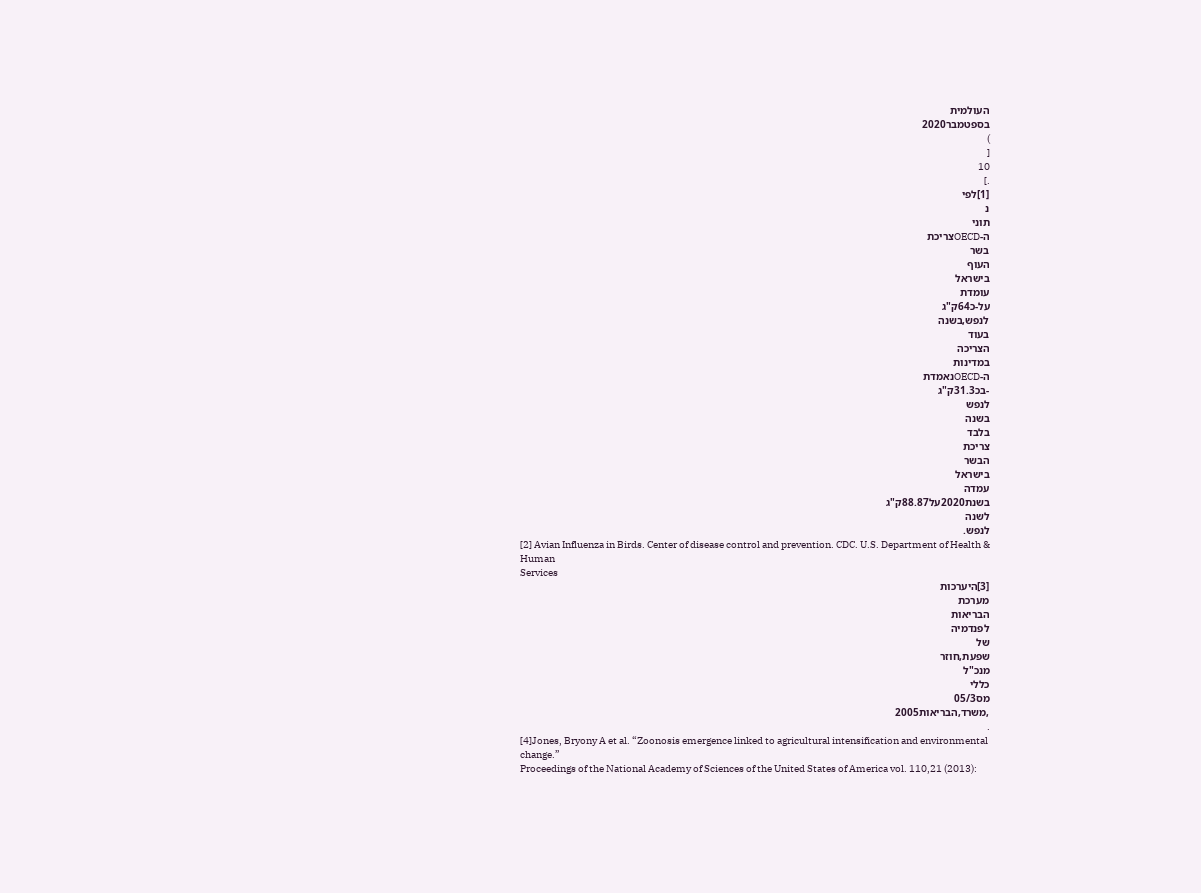העולמית
בספטמבר2020
)
[
10
.]
[1]לפי
נ
תוני
ה-OECDצריכת
בשר
העוף
בישראל
עומדת
על-כ64ק"ג
לנפש,בשנה
בעוד
הצריכה
במדינות
ה-OECDנאמדת
-בכ31.3ק"ג
לנפש
בשנה
בלבד
צריכת
הבשר
בישראל
עמדה
בשנת2020על88.87ק"ג
לשנה
לנפש.
[2] Avian Influenza in Birds. Center of disease control and prevention. CDC. U.S. Department of Health & Human
Services
[3]היערכות
מערכת
הבריאות
לפנדמיה
של
שפעת,חוזר
מנכ"ל
כללי
מס05/3
,משרד,הבריאות2005
.
[4]Jones, Bryony A et al. “Zoonosis emergence linked to agricultural intensification and environmental change.”
Proceedings of the National Academy of Sciences of the United States of America vol. 110,21 (2013):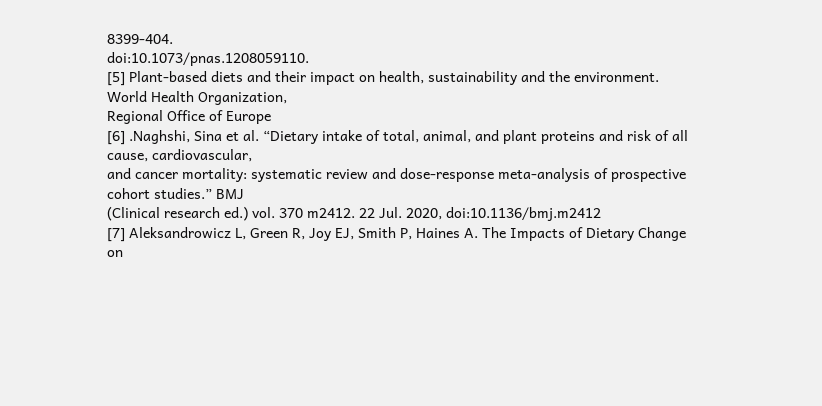8399-404.
doi:10.1073/pnas.1208059110.
[5] Plant-based diets and their impact on health, sustainability and the environment. World Health Organization,
Regional Office of Europe
[6] .Naghshi, Sina et al. “Dietary intake of total, animal, and plant proteins and risk of all cause, cardiovascular,
and cancer mortality: systematic review and dose-response meta-analysis of prospective cohort studies.” BMJ
(Clinical research ed.) vol. 370 m2412. 22 Jul. 2020, doi:10.1136/bmj.m2412
[7] Aleksandrowicz L, Green R, Joy EJ, Smith P, Haines A. The Impacts of Dietary Change on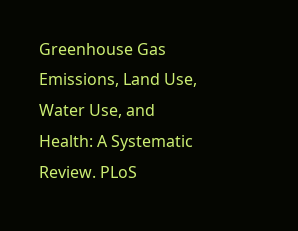Greenhouse Gas
Emissions, Land Use, Water Use, and Health: A Systematic Review. PLoS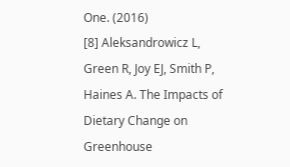One. (2016)
[8] Aleksandrowicz L, Green R, Joy EJ, Smith P, Haines A. The Impacts of Dietary Change on Greenhouse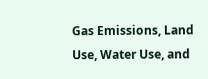Gas Emissions, Land Use, Water Use, and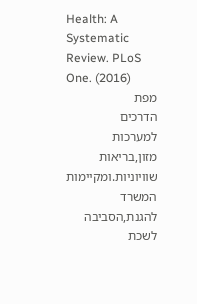Health: A Systematic Review. PLoS One. (2016)
מפת
הדרכים
למערכות
מזון,בריאות
שוויוניות.ומקיימות
המשרד
להגנת,הסביבה
לשכת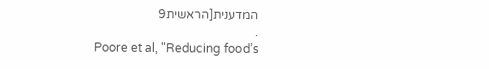המדענית[הראשית9
.
Poore et al, "Reducing food’s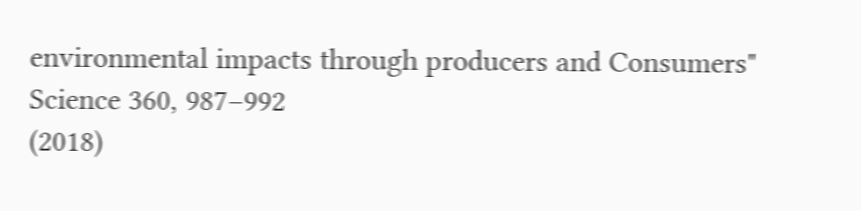environmental impacts through producers and Consumers" Science 360, 987–992
(2018)